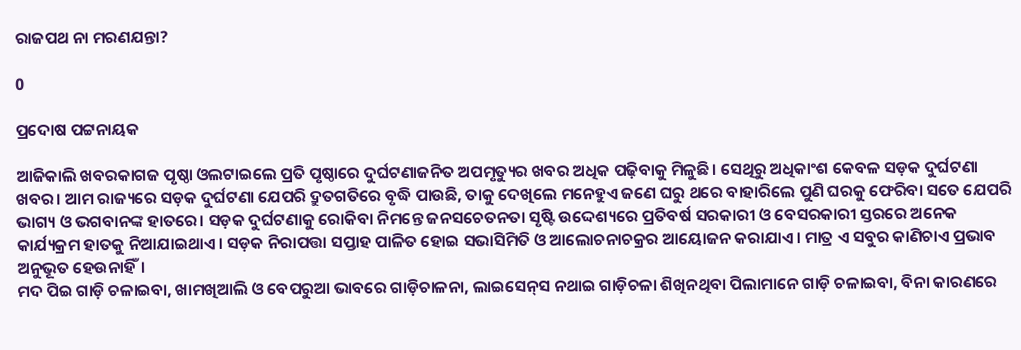ରାଜପଥ ନା ମରଣଯନ୍ତା?

0

ପ୍ରଦୋଷ ପଟ୍ଟନାୟକ

ଆଜିକାଲି ଖବରକାଗଜ ପୃଷ୍ଠା ଓଲଟାଇଲେ ପ୍ରତି ପୃଷ୍ଠାରେ ଦୁର୍ଘଟଣାଜନିତ ଅପମୃତ୍ୟୁର ଖବର ଅଧିକ ପଢ଼ିବାକୁ ମିଳୁଛି। ସେଥିରୁ ଅଧିକାଂଶ କେବଳ ସଡ଼କ ଦୁର୍ଘଟଣା ଖବର। ଆମ ରାଜ୍ୟରେ ସଡ଼କ ଦୁର୍ଘଟଣା ଯେପରି ଦ୍ରୁତଗତିରେ ବୃଦ୍ଧି ପାଉଛି, ତାକୁ ଦେଖିଲେ ମନେହୁଏ ଜଣେ ଘରୁ ଥରେ ବାହାରିଲେ ପୁଣି ଘରକୁ ଫେରିବା ସତେ ଯେପରି ଭାଗ୍ୟ ଓ ଭଗବାନଙ୍କ ହାତରେ। ସଡ଼କ ଦୁର୍ଘଟଣାକୁ ରୋକିବା ନିମନ୍ତେ ଜନସଚେତନତା ସୃଷ୍ଟି ଉଦ୍ଦେଶ୍ୟରେ ପ୍ରତିବର୍ଷ ସରକାରୀ ଓ ବେସରକାରୀ ସ୍ତରରେ ଅନେକ କାର୍ଯ୍ୟକ୍ରମ ହାତକୁ ନିଆଯାଇଥାଏ। ସଡ଼କ ନିରାପତ୍ତା ସପ୍ତାହ ପାଳିତ ହୋଇ ସଭାସିମିତି ଓ ଆଲୋଚନାଚକ୍ରର ଆୟୋଜନ କରାଯାଏ। ମାତ୍ର ଏ ସବୁର କାଣିଚାଏ ପ୍ରଭାବ ଅନୁଭୂତ ହେଉନାହିଁ।
ମଦ ପିଇ ଗାଡ଼ି ଚଳାଇବା, ଖାମଖିଆଲି ଓ ବେପରୁଆ ଭାବରେ ଗାଡ଼ିଚାଳନା, ଲାଇସେନ୍‌ସ ନଥାଇ ଗାଡ଼ିଚଳା ଶିଖିନଥିବା ପିଲାମାନେ ଗାଡ଼ି ଚଳାଇବା, ବିନା କାରଣରେ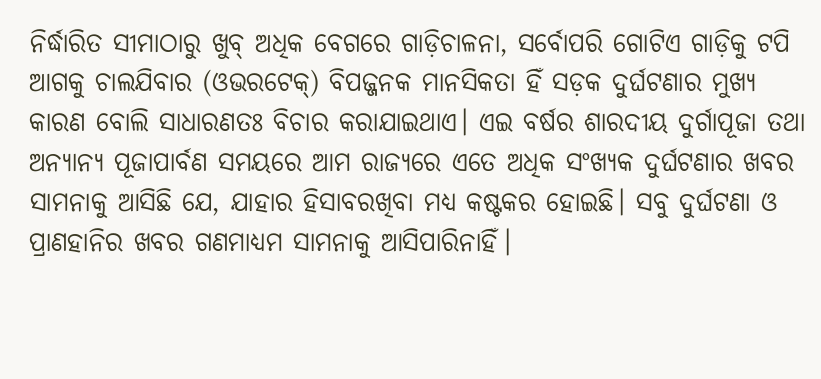ନିର୍ଦ୍ଧାରିତ ସୀମାଠାରୁ ଖୁବ୍‌ ଅଧିକ ବେଗରେ ଗାଡ଼ିଚାଳନା, ସର୍ବୋପରି ଗୋଟିଏ ଗାଡ଼ିକୁ ଟପି ଆଗକୁ ଚାଲଯିବାର (ଓଭରଟେକ୍‌) ବିପଜ୍ଜନକ ମାନସିକତା ହିଁ ସଡ଼କ ଦୁର୍ଘଟଣାର ମୁଖ୍ୟ କାରଣ ବୋଲି ସାଧାରଣତଃ ବିଚାର କରାଯାଇଥାଏ। ଏଇ ବର୍ଷର ଶାରଦୀୟ ଦୁର୍ଗାପୂଜା ତଥା ଅନ୍ୟାନ୍ୟ ପୂଜାପାର୍ବଣ ସମୟରେ ଆମ ରାଜ୍ୟରେ ଏତେ ଅଧିକ ସଂଖ୍ୟକ ଦୁର୍ଘଟଣାର ଖବର ସାମନାକୁ ଆସିଛି ଯେ, ଯାହାର ହିସାବରଖିବା ମଧ୍ୟ କଷ୍ଟକର ହୋଇଛି। ସବୁ ଦୁର୍ଘଟଣା ଓ ପ୍ରାଣହାନିର ଖବର ଗଣମାଧ୍ୟମ ସାମନାକୁ ଆସିପାରିନାହିଁ।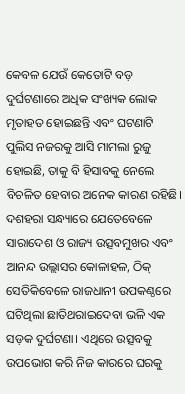କେବଳ ଯେଉଁ କେତୋଟି ବଡ଼ ଦୁର୍ଘଟଣାରେ ଅଧିକ ସଂଖ୍ୟକ ଲୋକ ମୃତାହତ ହୋଇଛନ୍ତି ଏବଂ ଘଟଣାଟି ପୁଲିସ ନଜରକୁ ଆସି ମାମଲା ରୁଜୁ ହୋଇଛି, ତାକୁ ବି ହିସାବକୁ ନେଲେ ବିଚଳିତ ହେବାର ଅନେକ କାରଣ ରହିଛି।
ଦଶହରା ସନ୍ଧ୍ୟାରେ ଯେତେବେଳେ ସାରାଦେଶ ଓ ରାଜ୍ୟ ଉତ୍ସବମୁଖର ଏବଂ ଆନନ୍ଦ ଉଲ୍ଲାସର କୋଳାହଳ, ଠିକ୍‌ ସେତିକିବେଳେ ରାଜଧାନୀ ଉପକଣ୍ଠରେ ଘଟିଥିଲା ଛାତିଥରାଇଦେବା ଭଳି ଏକ ସଡ଼କ ଦୁର୍ଘଟଣା। ଏଥିରେ ଉତ୍ସବକୁ ଉପଭୋଗ କରି ନିଜ କାରରେ ଘରକୁ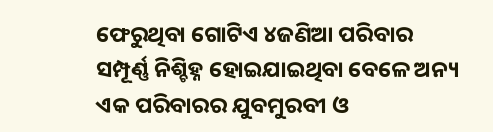ଫେରୁଥିବା ଗୋଟିଏ ୪ଜଣିଆ ପରିବାର ସମ୍ପୂର୍ଣ୍ଣ ନିଶ୍ଚିହ୍ନ ହୋଇଯାଇଥିବା ବେଳେ ଅନ୍ୟ ଏକ ପରିବାରର ଯୁବମୁରବୀ ଓ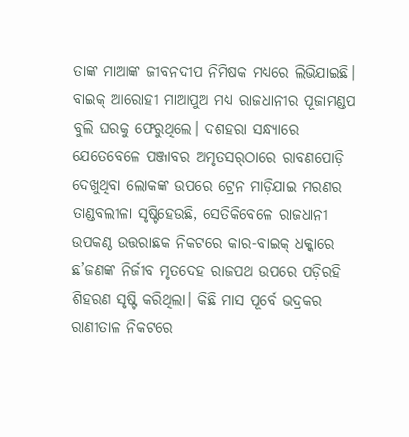ତାଙ୍କ ମାଆଙ୍କ ଜୀବନଦୀପ ନିମିଷକ ମଧ୍ୟରେ ଲିଭିଯାଇଛି। ବାଇକ୍‌ ଆରୋହୀ ମାଆପୁଅ ମଧ୍ୟ ରାଜଧାନୀର ପୂଜାମଣ୍ଡପ ବୁଲି ଘରକୁ ଫେରୁଥିଲେ। ଦଶହରା ସନ୍ଧ୍ୟାରେ ଯେତେବେଳେ ପଞ୍ଜାବର ଅମୃତସର୍‌ଠାରେ ରାବଣପୋଡ଼ି ଦେଖୁଥିବା ଲୋକଙ୍କ ଉପରେ ଟ୍ରେନ ମାଡ଼ିଯାଇ ମରଣର ତାଣ୍ଡବଲୀଳା ସୃଷ୍ଟିହେଉଛି, ସେତିକିବେଳେ ରାଜଧାନୀ ଉପକଣ୍ଠ ଉତ୍ତରାଛକ ନିକଟରେ କାର-ବାଇକ୍‌ ଧକ୍କାରେ ଛ’ଜଣଙ୍କ ନିର୍ଜୀବ ମୃତଦେହ ରାଜପଥ ଉପରେ ପଡ଼ିରହି ଶିହରଣ ସୃଷ୍ଟି କରିଥିଲା। କିଛି ମାସ ପୂର୍ବେ ଭଦ୍ରକର ରାଣୀତାଳ ନିକଟରେ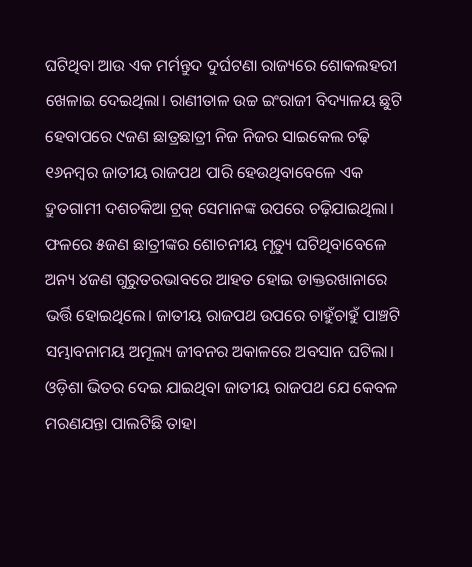ଘଟିଥିବା ଆଉ ଏକ ମର୍ମନ୍ତୁଦ ଦୁର୍ଘଟଣା ରାଜ୍ୟରେ ଶୋକଲହରୀ ଖେଳାଇ ଦେଇଥିଲା। ରାଣୀତାଳ ଉଚ୍ଚ ଇଂରାଜୀ ବିଦ୍ୟାଳୟ ଛୁଟି ହେବାପରେ ୯ଜଣ ଛାତ୍ରଛାତ୍ରୀ ନିଜ ନିଜର ସାଇକେଲ ଚଢ଼ି ୧୬ନମ୍ବର ଜାତୀୟ ରାଜପଥ ପାରି ହେଉଥିବାବେଳେ ଏକ ଦ୍ରୁତଗାମୀ ଦଶଚକିଆ ଟ୍ରକ୍‌ ସେମାନଙ୍କ ଉପରେ ଚଢ଼ିଯାଇଥିଲା। ଫଳରେ ୫ଜଣ ଛାତ୍ରୀଙ୍କର ଶୋଚନୀୟ ମୃତ୍ୟୁ ଘଟିଥିବାବେଳେ ଅନ୍ୟ ୪ଜଣ ଗୁରୁତରଭାବରେ ଆହତ ହୋଇ ଡାକ୍ତରଖାନାରେ ଭର୍ତ୍ତି ହୋଇଥିଲେ। ଜାତୀୟ ରାଜପଥ ଉପରେ ଚାହୁଁଚାହୁଁ ପାଞ୍ଚଟି ସମ୍ଭାବନାମୟ ଅମୂଲ୍ୟ ଜୀବନର ଅକାଳରେ ଅବସାନ ଘଟିଲା।
ଓଡ଼ିଶା ଭିତର ଦେଇ ଯାଇଥିବା ଜାତୀୟ ରାଜପଥ ଯେ କେବଳ ମରଣଯନ୍ତା ପାଲଟିଛି ତାହା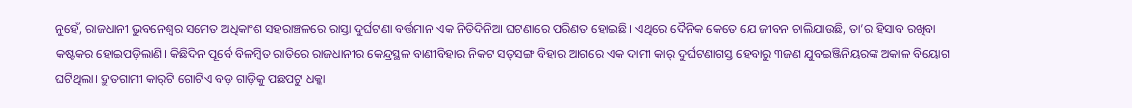ନୁହେଁ, ରାଜଧାନୀ ଭୁବନେଶ୍ବର ସମେତ ଅଧିକାଂଶ ସହରାଞ୍ଚଳରେ ରାସ୍ତା ଦୁର୍ଘଟଣା ବର୍ତ୍ତମାନ ଏକ ନିତିଦିନିଆ ଘଟଣାରେ ପରିଣତ ହୋଇଛି। ଏଥିରେ ଦୈନିକ କେତେ ଯେ ଜୀବନ ଚାଲିଯାଉଛି, ତା’ର ହିସାବ ରଖିବା କଷ୍ଟକର ହୋଇପଡ଼ିଲାଣି। କିଛିଦିନ ପୂର୍ବେ ବିଳମ୍ବିତ ରାତିରେ ରାଜଧାନୀର କେନ୍ଦ୍ରସ୍ଥଳ ବାଣୀବିହାର ନିକଟ ସତ୍‌ସଙ୍ଗ ବିହାର ଆଗରେ ଏକ ଦାମୀ କାର୍‌ ଦୁର୍ଘଟଣାଗସ୍ତ ହେବାରୁ ୩ଜଣ ଯୁବଇଞ୍ଜିନିୟରଙ୍କ ଅକାଳ ବିୟୋଗ ଘଟିଥିଲା। ଦ୍ରୁତଗାମୀ କାର୍‌ଟି ଗୋଟିଏ ବଡ଼ ଗାଡ଼ିକୁ ପଛପଟୁ ଧକ୍କା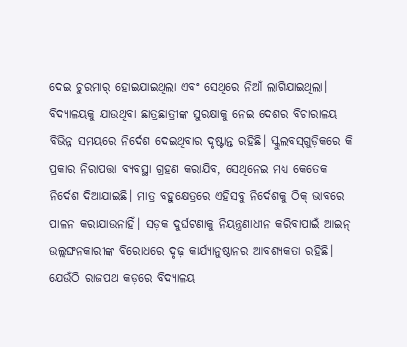ଦେଇ ଚୁରମାର୍‌ ହୋଇଯାଇଥିଲା ଏବଂ ସେଥିରେ ନିଆଁ ଲାଗିଯାଇଥିଲା।
ବିଦ୍ୟାଳୟକୁ ଯାଉଥିବା ଛାତ୍ରଛାତ୍ରୀଙ୍କ ସୁରକ୍ଷାକୁ ନେଇ ଦେଶର ବିଚାରାଳୟ ବିଭିନ୍ନ ସମୟରେ ନିର୍ଦେଶ ଦେଇଥିବାର ଦୃଷ୍ଟାନ୍ତ ରହିଛି। ସ୍କୁଲବସ୍‌ଗୁଡ଼ିକରେ କି ପ୍ରକାର ନିରାପତ୍ତା ବ୍ୟବସ୍ଥା ଗ୍ରହଣ କରାଯିବ, ସେଥିନେଇ ମଧ୍ୟ କେତେକ ନିର୍ଦେଶ ଦିଆଯାଇଛି। ମାତ୍ର ବହୁକ୍ଷେତ୍ରରେ ଏହିସବୁ ନିର୍ଦେଶକୁ ଠିକ୍‌ ଭାବରେ ପାଳନ କରାଯାଉନାହିଁ। ସଡ଼କ ଦୁର୍ଘଟଣାକୁ ନିୟନ୍ତ୍ରଣାଧୀନ କରିବାପାଇଁ ଆଇନ୍‌ ଉଲ୍ଲଙ୍ଘନକାରୀଙ୍କ ବିରୋଧରେ ଦୃଢ଼ କାର୍ଯ୍ୟାନୁଷ୍ଠାନର ଆବଶ୍ୟକତା ରହିଛି। ଯେଉଁଠି ରାଜପଥ କଡ଼ରେ ବିଦ୍ୟାଳୟ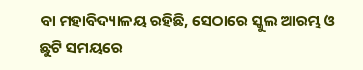ବା ମହାବିଦ୍ୟାଳୟ ରହିଛି, ସେଠାରେ ସ୍କୁଲ ଆରମ୍ଭ ଓ ଛୁଟି ସମୟରେ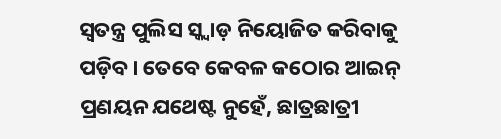ସ୍ବତନ୍ତ୍ର ପୁଲିସ ସ୍କ୍ବାଡ଼ ନିୟୋଜିତ କରିବାକୁ ପଡ଼ିବ। ତେବେ କେବଳ କଠୋର ଆଇନ୍‌ ପ୍ରଣୟନ ଯଥେଷ୍ଟ ନୁହେଁ, ଛାତ୍ରଛାତ୍ରୀ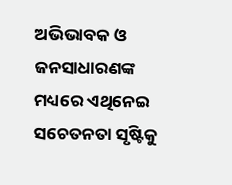ଅଭିଭାବକ ଓ ଜନସାଧାରଣଙ୍କ ମଧ୍ୟରେ ଏଥିନେଇ ସଚେତନତା ସୃଷ୍ଟିକୁ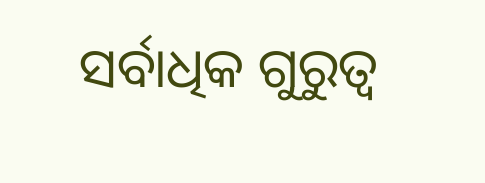ସର୍ବାଧିକ ଗୁରୁତ୍ବ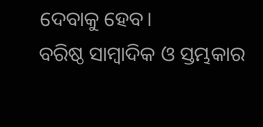ଦେବାକୁ ହେବ।
ବରିଷ୍ଠ ସାମ୍ବାଦିକ ଓ ସ୍ତମ୍ଭକାର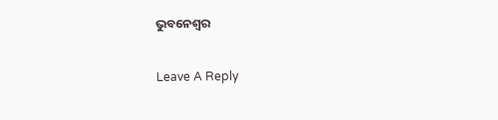ଭୁବନେଶ୍ବର

Leave A Reply